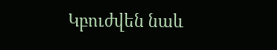Կբուժվեն նաև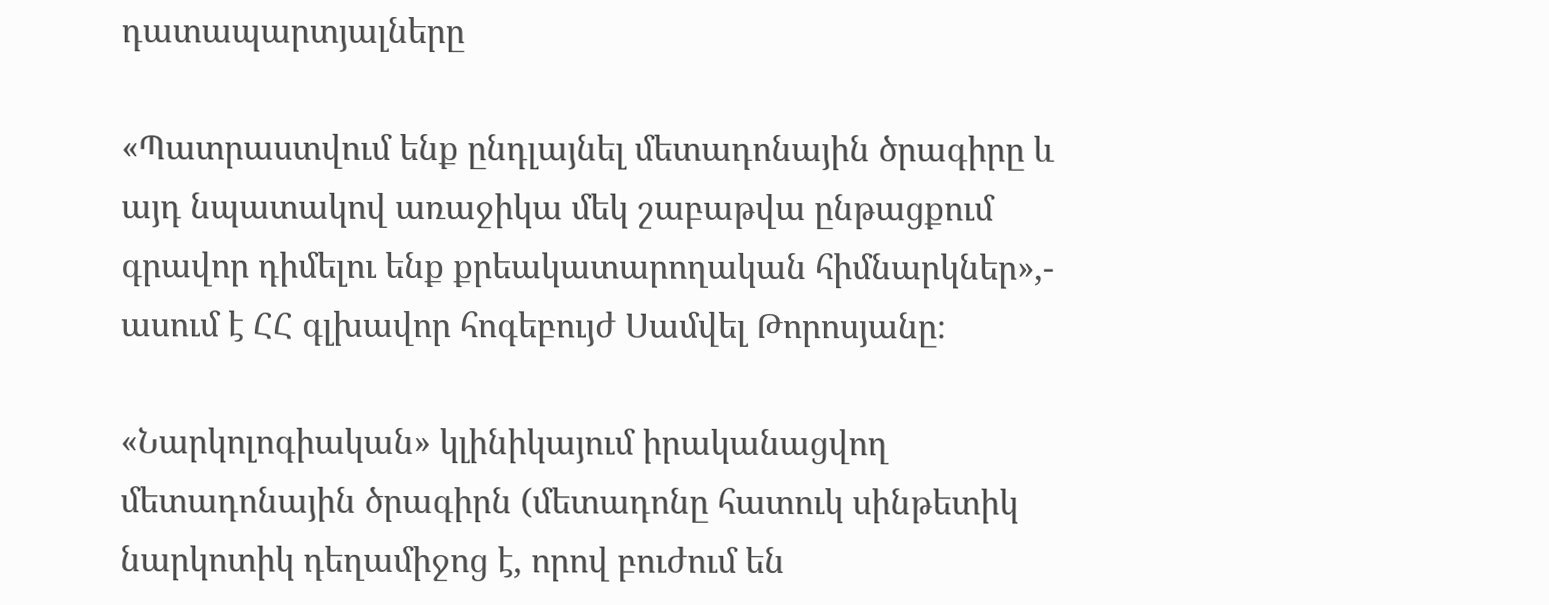դատապարտյալները

«Պատրաստվում ենք ընդլայնել մետադոնային ծրագիրը և այդ նպատակով առաջիկա մեկ շաբաթվա ընթացքում գրավոր դիմելու ենք քրեակատարողական հիմնարկներ»,- ասում է ՀՀ գլխավոր հոգեբույժ Սամվել Թորոսյանը։

«Նարկոլոգիական» կլինիկայում իրականացվող մետադոնային ծրագիրն (մետադոնը հատուկ սինթետիկ նարկոտիկ դեղամիջոց է, որով բուժում են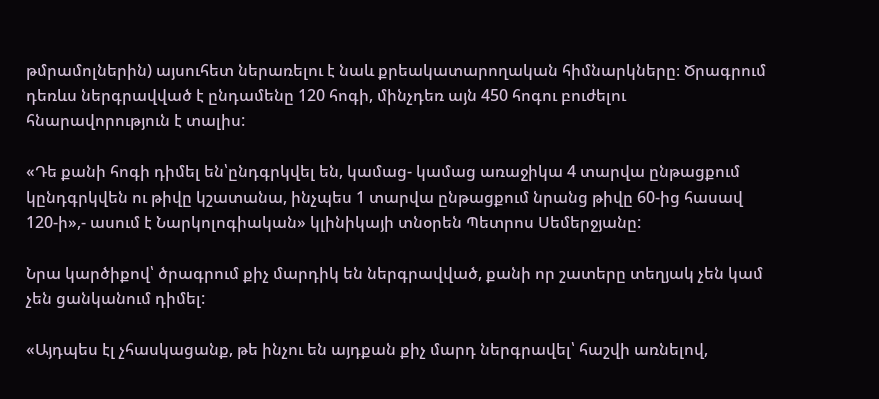թմրամոլներին) այսուհետ ներառելու է նաև քրեակատարողական հիմնարկները։ Ծրագրում դեռևս ներգրավված է ընդամենը 120 հոգի, մինչդեռ այն 450 հոգու բուժելու հնարավորություն է տալիս:

«Դե քանի հոգի դիմել են՝ընդգրկվել են, կամաց- կամաց առաջիկա 4 տարվա ընթացքում կընդգրկվեն ու թիվը կշատանա, ինչպես 1 տարվա ընթացքում նրանց թիվը 60-ից հասավ 120-ի»,- ասում է Նարկոլոգիական» կլինիկայի տնօրեն Պետրոս Սեմերջյանը:

Նրա կարծիքով՝ ծրագրում քիչ մարդիկ են ներգրավված, քանի որ շատերը տեղյակ չեն կամ չեն ցանկանում դիմել:

«Այդպես էլ չհասկացանք, թե ինչու են այդքան քիչ մարդ ներգրավել՝ հաշվի առնելով,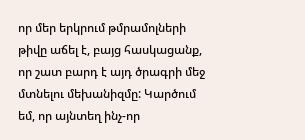որ մեր երկրում թմրամոլների թիվը աճել է, բայց հասկացանք, որ շատ բարդ է այդ ծրագրի մեջ մտնելու մեխանիզմը: Կարծում եմ, որ այնտեղ ինչ-որ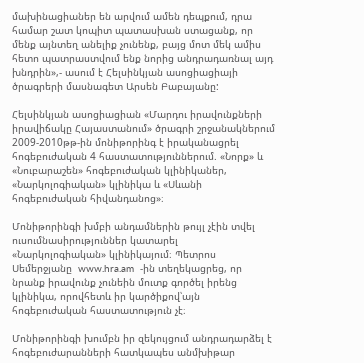մախինացիաներ են արվում ամեն դեպքում, դրա համար շատ կոպիտ պատասխան ստացանք, որ մենք այնտեղ անելիք չունենք, բայց մոտ մեկ ամիս հետո պատրաստվում ենք նորից անդրադառնալ այդ խնդրին»,- ասում է Հելսինկյան ասոցիացիայի ծրագրերի մասնագետ Արսեն Բաբայանը:

Հելսինկյան ասոցիացիան «Մարդու իրավունքների իրավիճակը Հայաստանում» ծրագրի շրջանակներում 2009-2010թթ-ին մոնիթորինգ է իրականացրել  հոգեբուժական 4 հաստատություններում. «Նորք» և «Նուբարաշեն» հոգեբուժական կլինիկաներ, «Նարկոլոգիական» կլինիկա և «Սևանի հոգեբուժական հիվանդանոց»։

Մոնիթորինգի խմբի անդամներին թույլ չէին տվել ուսումնասիրություններ կատարել  «Նարկոլոգիական» կլինիկայում։ Պետրոս Սեմերջյանը  www.hra.am  -ին տեղեկացրեց, որ նրանք իրավունք չունեին մուտք գործել իրենց կլինիկա, որովհետև իր կարծիքով՝այն հոգեբուժական հաստատություն չէ։

Մոնիթորինգի խումբն իր զեկույցում անդրադարձել է հոգեբուժարանների հատկապես անմխիթար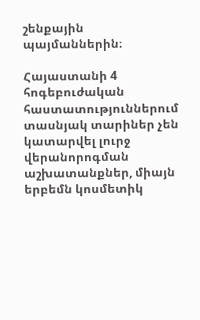շենքային պայմաններին։

Հայաստանի 4 հոգեբուժական հաստատություններում  տասնյակ տարիներ չեն կատարվել լուրջ վերանորոգման աշխատանքներ, միայն երբեմն կոսմետիկ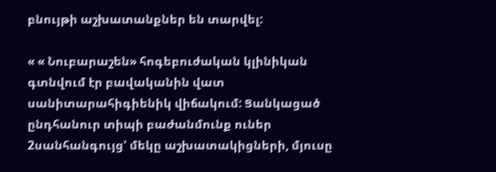բնույթի աշխատանքներ են տարվել:

« « Նուբարաշեն» հոգեբուժական կլինիկան գտնվում էր բավականին վատ սանիտարահիգիենիկ վիճակում: Ցանկացած ընդհանուր տիպի բաժանմունք ուներ 2սանհանգույց' մեկը աշխատակիցների, մյուսը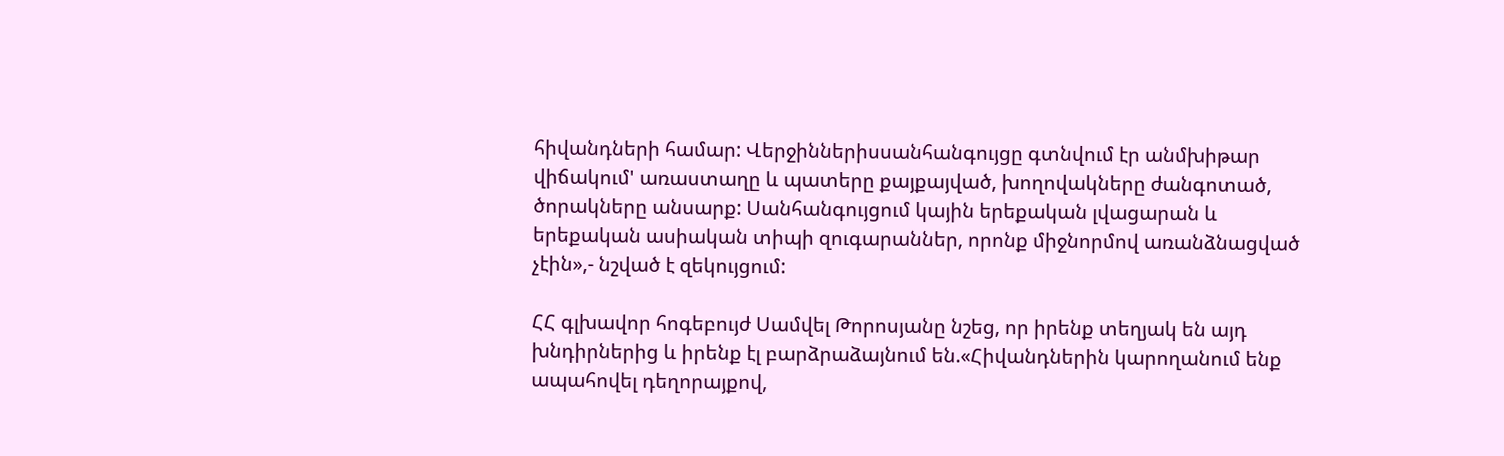հիվանդների համար: Վերջիններիսսանհանգույցը գտնվում էր անմխիթար վիճակում' առաստաղը և պատերը քայքայված, խողովակները ժանգոտած, ծորակները անսարք: Սանհանգույցում կային երեքական լվացարան և երեքական ասիական տիպի զուգարաններ, որոնք միջնորմով առանձնացված չէին»,- նշված է զեկույցում:

ՀՀ գլխավոր հոգեբույժ Սամվել Թորոսյանը նշեց, որ իրենք տեղյակ են այդ խնդիրներից և իրենք էլ բարձրաձայնում են.«Հիվանդներին կարողանում ենք ապահովել դեղորայքով,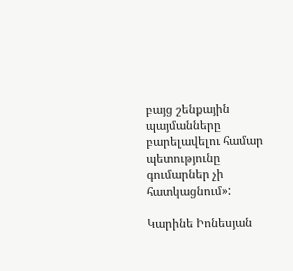բայց շենքային պայմանները բարելավելու համար պետությունը գումարներ չի հատկացնում»:

Կարինե Իոնեսյան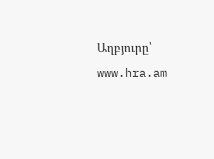Աղբյուրը՝ www.hra.am